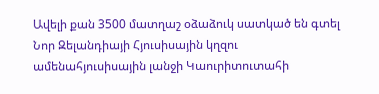Ավելի քան 3500 մատղաշ օձաձուկ սատկած են գտել Նոր Զելանդիայի Հյուսիսային կղզու ամենահյուսիսային լանջի Կաուրիտուտահի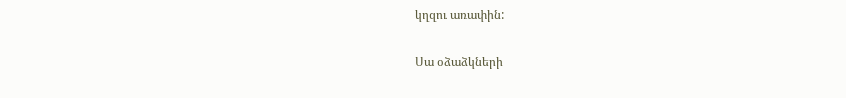կղզու առափին:

Սա օձաձկների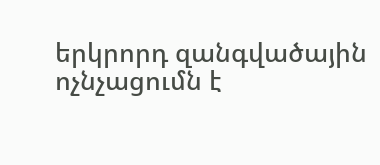երկրորդ զանգվածային ոչնչացումն է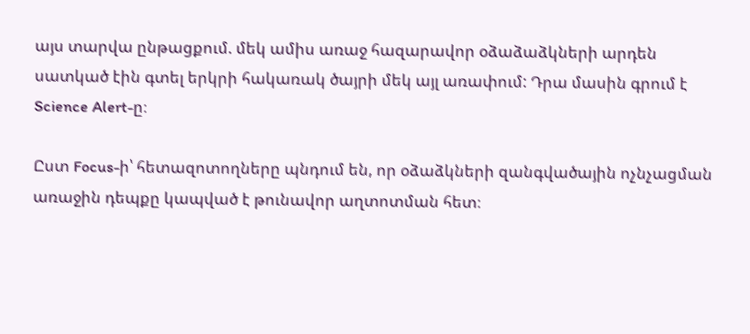այս տարվա ընթացքում. մեկ ամիս առաջ հազարավոր օձաձաձկների արդեն սատկած էին գտել երկրի հակառակ ծայրի մեկ այլ առափում: Դրա մասին գրում է Science Alert-ը։

Ըստ Focus-ի՝ հետազոտողները պնդում են, որ օձաձկների զանգվածային ոչնչացման առաջին դեպքը կապված է թունավոր աղտոտման հետ։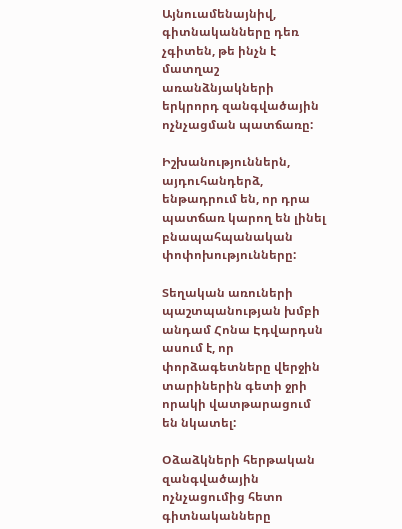Այնուամենայնիվ, գիտնականները դեռ չգիտեն, թե ինչն է մատղաշ առանձնյակների երկրորդ զանգվածային ոչնչացման պատճառը:

Իշխանություններն, այդուհանդերձ, ենթադրում են, որ դրա պատճառ կարող են լինել բնապահպանական փոփոխությունները:

Տեղական առուների պաշտպանության խմբի անդամ Հոնա Էդվարդսն ասում է, որ փորձագետները վերջին տարիներին գետի ջրի որակի վատթարացում են նկատել:

Օձաձկների հերթական զանգվածային ոչնչացումից հետո գիտնականները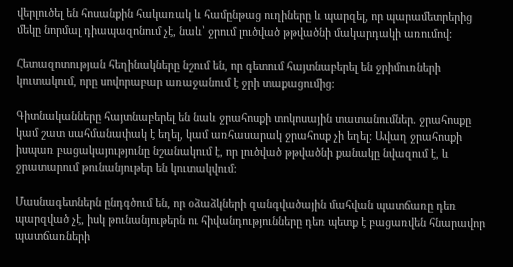վերլուծել են հոսանքին հակառակ և համընթաց ուղիները և պարզել, որ պարամետրերից մեկը նորմալ դիապազոնում չէ, նաև՝ ջրում լուծված թթվածնի մակարդակի առումով:

Հետազոտության հեղինակները նշում են, որ գետում հայտնաբերել են ջրիմուռների կուտակում, որը սովորաբար առաջանում է ջրի տաքացումից:

Գիտնականները հայտնաբերել են նաև ջրահոսքի տոկոսային տատանումներ. ջրահոսքը կամ շատ սահմանափակ է եղել, կամ առհասարակ ջրահոսք չի եղել: Ավաղ ջրահոսքի իսպառ բացակայությունը նշանակում է, որ լուծված թթվածնի քանակը նվազում է, և ջրատարում թունանյութեր են կուտակվում:

Մասնագետներն ընդգծում են, որ օձաձկների զանգվածային մահվան պատճառը դեռ պարզված չէ, իսկ թունանյութերն ու հիվանդությունները դեռ պետք է բացառվեն հնարավոր պատճառների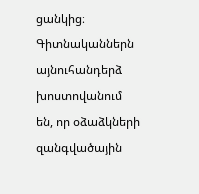ցանկից։ Գիտնականներն այնուհանդերձ խոստովանում են, որ օձաձկների զանգվածային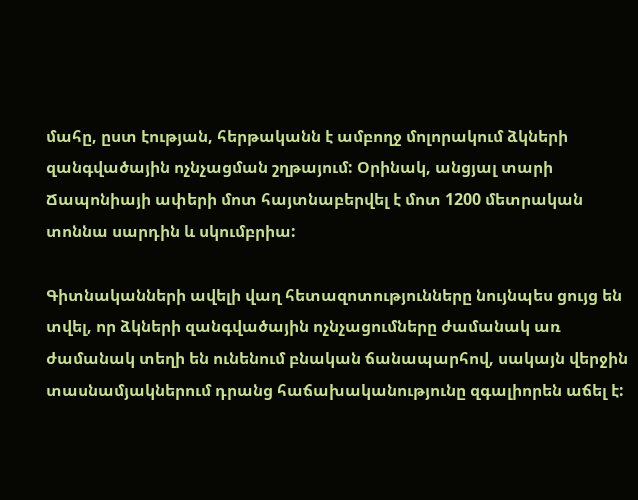մահը, ըստ էության, հերթականն է ամբողջ մոլորակում ձկների զանգվածային ոչնչացման շղթայում: Օրինակ, անցյալ տարի Ճապոնիայի ափերի մոտ հայտնաբերվել է մոտ 1200 մետրական տոննա սարդին և սկումբրիա:

Գիտնականների ավելի վաղ հետազոտությունները նույնպես ցույց են տվել, որ ձկների զանգվածային ոչնչացումները ժամանակ առ ժամանակ տեղի են ունենում բնական ճանապարհով, սակայն վերջին տասնամյակներում դրանց հաճախականությունը զգալիորեն աճել է: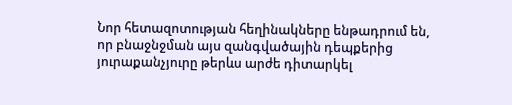Նոր հետազոտության հեղինակները ենթադրում են, որ բնաջնջման այս զանգվածային դեպքերից յուրաքանչյուրը թերևս արժե դիտարկել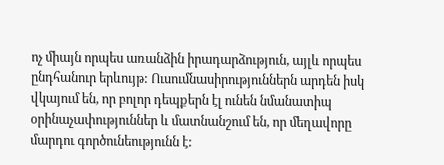ոչ միայն որպես առանձին իրադարձություն, այլև որպես ընդհանուր երևույթ: Ուսումնասիրություններն արդեն իսկ վկայում են, որ բոլոր դեպքերն էլ ունեն նմանատիպ օրինաչափություններ և մատնանշում են, որ մեղավորը մարդու գործունեությունն է: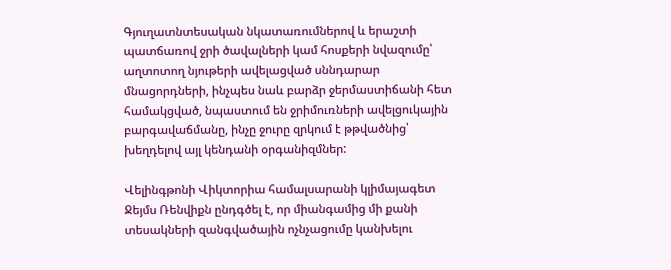Գյուղատնտեսական նկատառումներով և երաշտի պատճառով ջրի ծավալների կամ հոսքերի նվազումը՝ աղտոտող նյութերի ավելացված սննդարար մնացորդների, ինչպես նաև բարձր ջերմաստիճանի հետ համակցված, նպաստում են ջրիմուռների ավելցուկային բարգավաճմանը, ինչը ջուրը զրկում է թթվածնից՝ խեղդելով այլ կենդանի օրգանիզմներ:

Վելինգթոնի Վիկտորիա համալսարանի կլիմայագետ Ջեյմս Ռենվիքն ընդգծել է, որ միանգամից մի քանի տեսակների զանգվածային ոչնչացումը կանխելու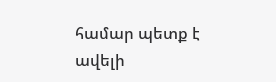համար պետք է ավելի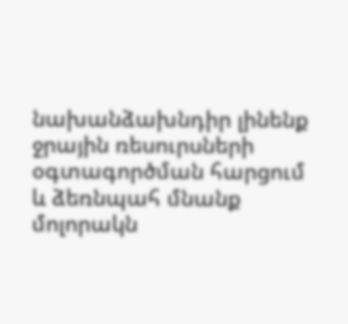նախանձախնդիր լինենք ջրային ռեսուրսների օգտագործման հարցում և ձեռնպահ մնանք մոլորակն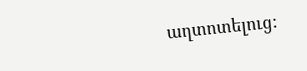աղտոտելուց: